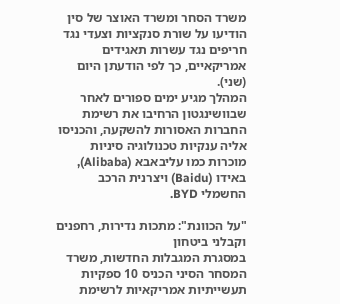משרד הסחר ומשרד האוצר של סין הודיעו על שורת סנקציות וצעדי נגד חריפים נגד עשרות תאגידים אמריקאיים, כך לפי הודעתן היום (שני).
המהלך מגיע ימים ספורים לאחר שבוושינגטון הרחיבו את רשימת החברות האסורות להשקעה, והכניסו אליה ענקיות טכנולוגיה סיניות מוכרות כמו עליבאבא (Alibaba), באידו (Baidu) ויצרנית הרכב החשמלי BYD.

"על הכוונת": מתכות נדירות, רחפנים וקבלני ביטחון
במסגרת המגבלות החדשות, משרד המסחר הסיני הכניס 10 ספקיות תעשייתיות אמריקאיות לרשימת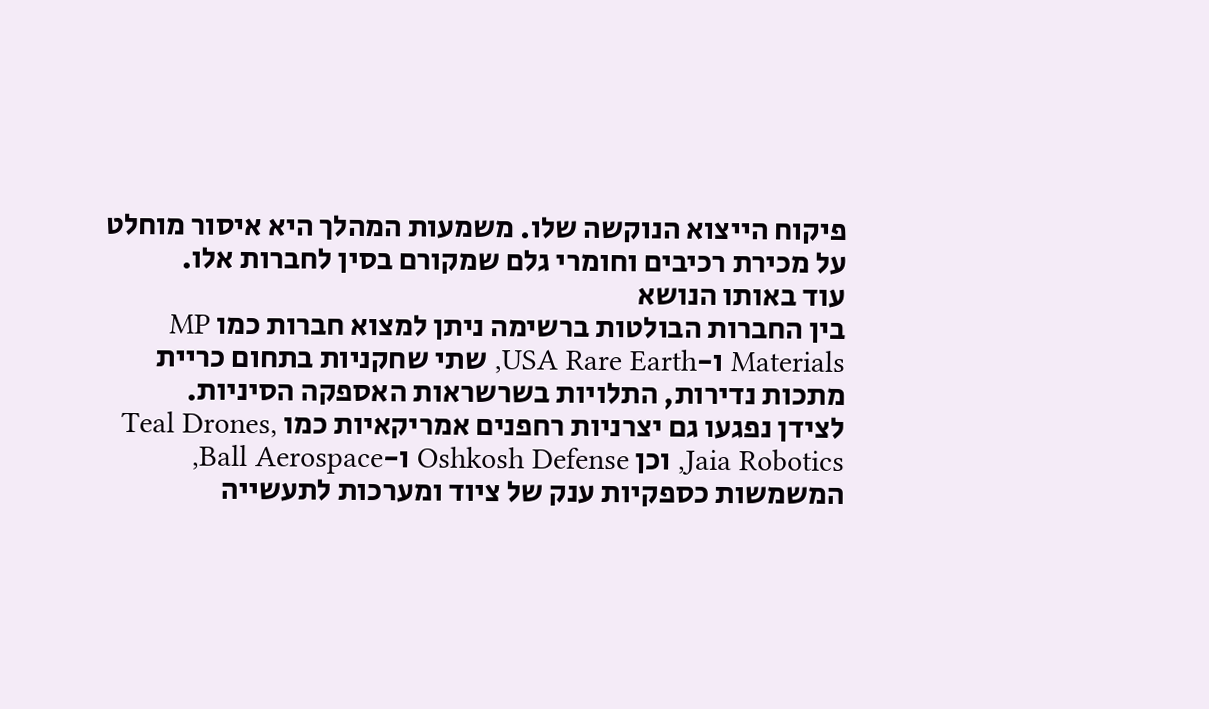פיקוח הייצוא הנוקשה שלו. משמעות המהלך היא איסור מוחלט על מכירת רכיבים וחומרי גלם שמקורם בסין לחברות אלו.
עוד באותו הנושא
בין החברות הבולטות ברשימה ניתן למצוא חברות כמו MP Materials ו-USA Rare Earth, שתי שחקניות בתחום כריית מתכות נדירות, התלויות בשרשראות האספקה הסיניות.
לצידן נפגעו גם יצרניות רחפנים אמריקאיות כמו Teal Drones, Jaia Robotics, וכן Oshkosh Defense ו-Ball Aerospace, המשמשות כספקיות ענק של ציוד ומערכות לתעשייה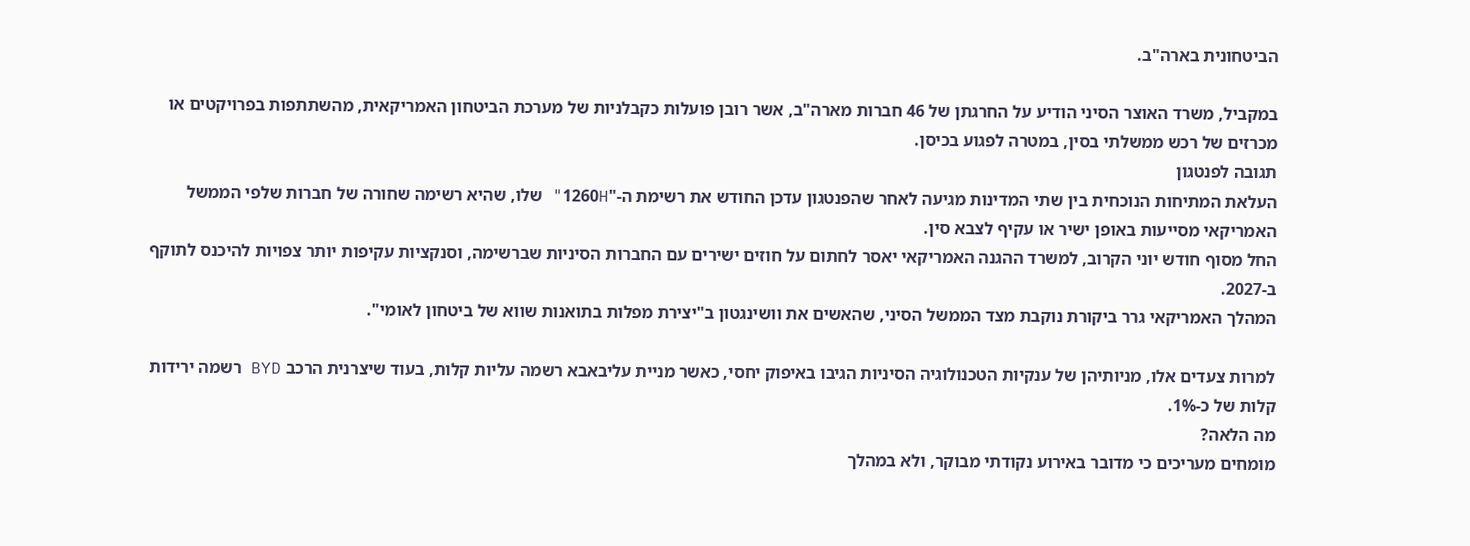הביטחונית בארה"ב.

במקביל, משרד האוצר הסיני הודיע על החרגתן של 46 חברות מארה"ב, אשר רובן פועלות כקבלניות של מערכת הביטחון האמריקאית, מהשתתפות בפרויקטים או מכרזים של רכש ממשלתי בסין, במטרה לפגוע בכיסן.
תגובה לפנטגון
העלאת המתיחות הנוכחית בין שתי המדינות מגיעה לאחר שהפנטגון עדכן החודש את רשימת ה-"1260H" שלו, שהיא רשימה שחורה של חברות שלפי הממשל האמריקאי מסייעות באופן ישיר או עקיף לצבא סין.
החל מסוף חודש יוני הקרוב, למשרד ההגנה האמריקאי יאסר לחתום על חוזים ישירים עם החברות הסיניות שברשימה, וסנקציות עקיפות יותר צפויות להיכנס לתוקף ב-2027.
המהלך האמריקאי גרר ביקורת נוקבת מצד הממשל הסיני, שהאשים את וושינגטון ב"יצירת מפלות בתואנות שווא של ביטחון לאומי".

למרות צעדים אלו, מניותיהן של ענקיות הטכנולוגיה הסיניות הגיבו באיפוק יחסי, כאשר מניית עליבאבא רשמה עליות קלות, בעוד שיצרנית הרכב BYD רשמה ירידות קלות של כ-1%.
מה הלאה?
מומחים מעריכים כי מדובר באירוע נקודתי מבוקר, ולא במהלך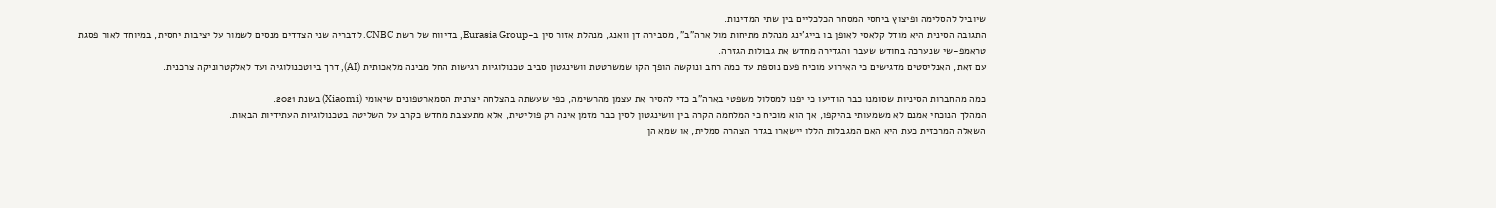שיוביל להסלימה ופיצוץ ביחסי המסחר הכלכליים בין שתי המדינות.
התגובה הסינית היא מודל קלאסי לאופן בו בייג'ינג מנהלת מתיחות מול ארה"ב", מסבירה דן וואנג, מנהלת אזור סין ב-Eurasia Group, בדיווח של רשת CNBC. לדבריה שני הצדדים מנסים לשמור על יציבות יחסית, במיוחד לאור פסגת טראמפ-שי שנערכה בחודש שעבר והגדירה מחדש את גבולות הגזרה.
עם זאת, האנליסטים מדגישים כי האירוע מוכיח פעם נוספת עד כמה רחב ונוקשה הופך הקו שמשרטטת וושינגטון סביב טכנולוגיות רגישות החל מבינה מלאכותית (AI), דרך ביוטכנולוגיה ועד לאלקטרוניקה צרכנית.

כמה מהחברות הסיניות שסומנו כבר הודיעו כי יפנו למסלול משפטי בארה"ב כדי להסיר את עצמן מהרשימה, כפי שעשתה בהצלחה יצרנית הסמארטפונים שיאומי (Xiaomi) בשנת 2021.
המהלך הנוכחי אמנם לא משמעותי בהיקפו, אך הוא מוכיח כי המלחמה הקרה בין וושינגטון לסין כבר מזמן אינה רק פוליטית, אלא מתעצבת מחדש כקרב על השליטה בטכנולוגיות העתידיות הבאות.
השאלה המרכזית כעת היא האם המגבלות הללו יישארו בגדר הצהרה סמלית, או שמא הן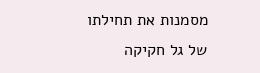מסמנות את תחילתו של גל חקיקה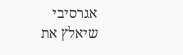אגרסיבי שיאלץ את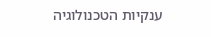ענקיות הטכנולוגיה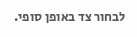לבחור צד באופן סופי.